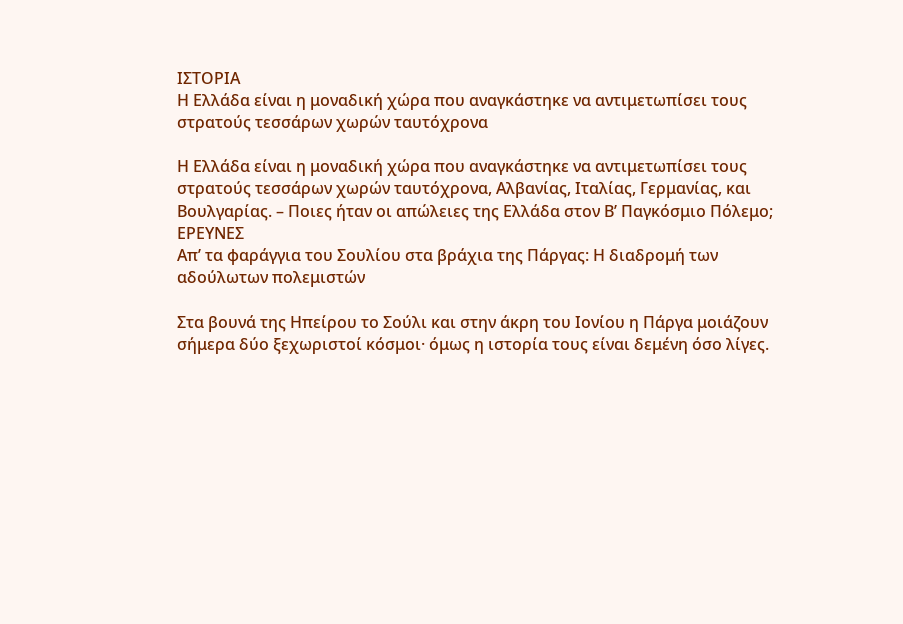ΙΣΤΟΡΙΑ
Η Ελλάδα είναι η μοναδική χώρα που αναγκάστηκε να αντιμετωπίσει τους στρατούς τεσσάρων χωρών ταυτόχρονα

Η Ελλάδα είναι η μοναδική χώρα που αναγκάστηκε να αντιμετωπίσει τους στρατούς τεσσάρων χωρών ταυτόχρονα, Αλβανίας, Ιταλίας, Γερμανίας, και Βουλγαρίας. – Ποιες ήταν οι απώλειες της Ελλάδα στον Β’ Παγκόσμιο Πόλεμο;
ΕΡΕΥΝΕΣ
Απ’ τα φαράγγια του Σουλίου στα βράχια της Πάργας: Η διαδρομή των αδούλωτων πολεμιστών

Στα βουνά της Ηπείρου το Σούλι και στην άκρη του Ιονίου η Πάργα μοιάζουν σήμερα δύο ξεχωριστοί κόσμοι· όμως η ιστορία τους είναι δεμένη όσο λίγες.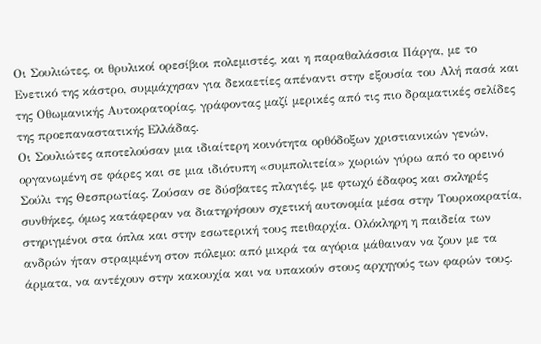Οι Σουλιώτες, οι θρυλικοί ορεσίβιοι πολεμιστές, και η παραθαλάσσια Πάργα, με το Ενετικό της κάστρο, συμμάχησαν για δεκαετίες απέναντι στην εξουσία του Αλή πασά και της Οθωμανικής Αυτοκρατορίας, γράφοντας μαζί μερικές από τις πιο δραματικές σελίδες της προεπαναστατικής Ελλάδας.
Οι Σουλιώτες αποτελούσαν μια ιδιαίτερη κοινότητα ορθόδοξων χριστιανικών γενών, οργανωμένη σε φάρες και σε μια ιδιότυπη «συμπολιτεία» χωριών γύρω από το ορεινό Σούλι της Θεσπρωτίας. Ζούσαν σε δύσβατες πλαγιές, με φτωχό έδαφος και σκληρές συνθήκες, όμως κατάφεραν να διατηρήσουν σχετική αυτονομία μέσα στην Τουρκοκρατία, στηριγμένοι στα όπλα και στην εσωτερική τους πειθαρχία. Ολόκληρη η παιδεία των ανδρών ήταν στραμμένη στον πόλεμο: από μικρά τα αγόρια μάθαιναν να ζουν με τα άρματα, να αντέχουν στην κακουχία και να υπακούν στους αρχηγούς των φαρών τους.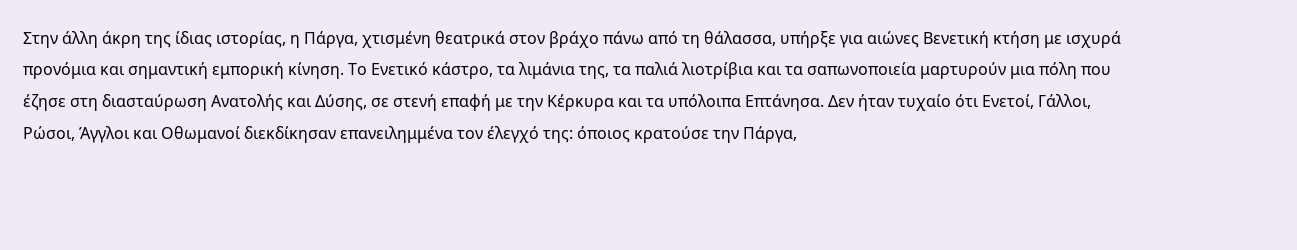Στην άλλη άκρη της ίδιας ιστορίας, η Πάργα, χτισμένη θεατρικά στον βράχο πάνω από τη θάλασσα, υπήρξε για αιώνες Βενετική κτήση με ισχυρά προνόμια και σημαντική εμπορική κίνηση. Το Ενετικό κάστρο, τα λιμάνια της, τα παλιά λιοτρίβια και τα σαπωνοποιεία μαρτυρούν μια πόλη που έζησε στη διασταύρωση Ανατολής και Δύσης, σε στενή επαφή με την Κέρκυρα και τα υπόλοιπα Επτάνησα. Δεν ήταν τυχαίο ότι Ενετοί, Γάλλοι, Ρώσοι, Άγγλοι και Οθωμανοί διεκδίκησαν επανειλημμένα τον έλεγχό της: όποιος κρατούσε την Πάργα,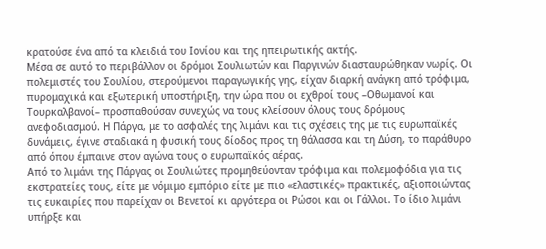κρατούσε ένα από τα κλειδιά του Ιονίου και της ηπειρωτικής ακτής.
Μέσα σε αυτό το περιβάλλον οι δρόμοι Σουλιωτών και Παργινών διασταυρώθηκαν νωρίς. Οι πολεμιστές του Σουλίου, στερούμενοι παραγωγικής γης, είχαν διαρκή ανάγκη από τρόφιμα, πυρομαχικά και εξωτερική υποστήριξη, την ώρα που οι εχθροί τους –Οθωμανοί και Τουρκαλβανοί– προσπαθούσαν συνεχώς να τους κλείσουν όλους τους δρόμους ανεφοδιασμού. Η Πάργα, με το ασφαλές της λιμάνι και τις σχέσεις της με τις ευρωπαϊκές δυνάμεις, έγινε σταδιακά η φυσική τους δίοδος προς τη θάλασσα και τη Δύση, το παράθυρο από όπου έμπαινε στον αγώνα τους ο ευρωπαϊκός αέρας.
Από το λιμάνι της Πάργας οι Σουλιώτες προμηθεύονταν τρόφιμα και πολεμοφόδια για τις εκστρατείες τους, είτε με νόμιμο εμπόριο είτε με πιο «ελαστικές» πρακτικές, αξιοποιώντας τις ευκαιρίες που παρείχαν οι Βενετοί κι αργότερα οι Ρώσοι και οι Γάλλοι. Το ίδιο λιμάνι υπήρξε και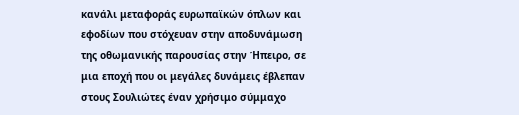κανάλι μεταφοράς ευρωπαϊκών όπλων και εφοδίων που στόχευαν στην αποδυνάμωση της οθωμανικής παρουσίας στην Ήπειρο, σε μια εποχή που οι μεγάλες δυνάμεις έβλεπαν στους Σουλιώτες έναν χρήσιμο σύμμαχο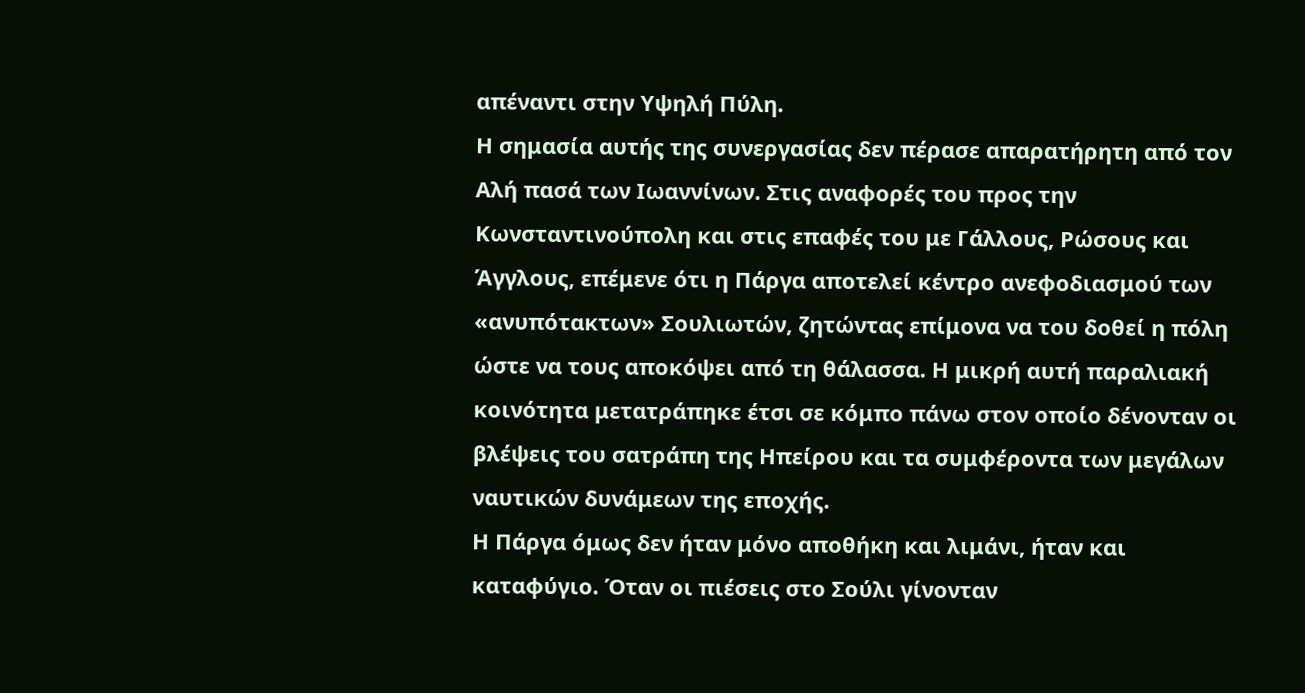απέναντι στην Υψηλή Πύλη.
Η σημασία αυτής της συνεργασίας δεν πέρασε απαρατήρητη από τον Αλή πασά των Ιωαννίνων. Στις αναφορές του προς την Κωνσταντινούπολη και στις επαφές του με Γάλλους, Ρώσους και Άγγλους, επέμενε ότι η Πάργα αποτελεί κέντρο ανεφοδιασμού των «ανυπότακτων» Σουλιωτών, ζητώντας επίμονα να του δοθεί η πόλη ώστε να τους αποκόψει από τη θάλασσα. Η μικρή αυτή παραλιακή κοινότητα μετατράπηκε έτσι σε κόμπο πάνω στον οποίο δένονταν οι βλέψεις του σατράπη της Ηπείρου και τα συμφέροντα των μεγάλων ναυτικών δυνάμεων της εποχής.
Η Πάργα όμως δεν ήταν μόνο αποθήκη και λιμάνι, ήταν και καταφύγιο. Όταν οι πιέσεις στο Σούλι γίνονταν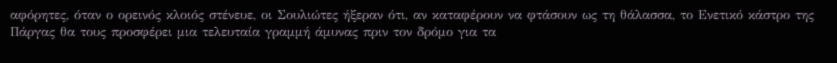αφόρητες, όταν ο ορεινός κλοιός στένευε, οι Σουλιώτες ήξεραν ότι, αν καταφέρουν να φτάσουν ως τη θάλασσα, το Ενετικό κάστρο της Πάργας θα τους προσφέρει μια τελευταία γραμμή άμυνας πριν τον δρόμο για τα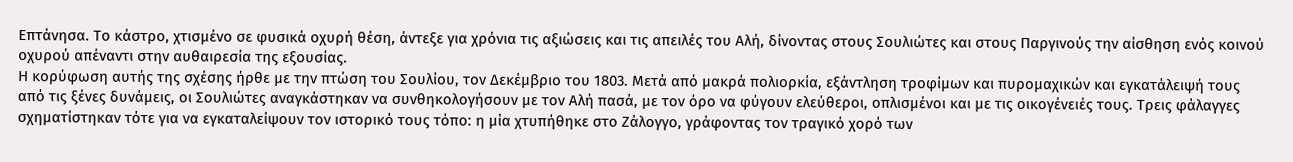Επτάνησα. Το κάστρο, χτισμένο σε φυσικά οχυρή θέση, άντεξε για χρόνια τις αξιώσεις και τις απειλές του Αλή, δίνοντας στους Σουλιώτες και στους Παργινούς την αίσθηση ενός κοινού οχυρού απέναντι στην αυθαιρεσία της εξουσίας.
Η κορύφωση αυτής της σχέσης ήρθε με την πτώση του Σουλίου, τον Δεκέμβριο του 1803. Μετά από μακρά πολιορκία, εξάντληση τροφίμων και πυρομαχικών και εγκατάλειψή τους από τις ξένες δυνάμεις, οι Σουλιώτες αναγκάστηκαν να συνθηκολογήσουν με τον Αλή πασά, με τον όρο να φύγουν ελεύθεροι, οπλισμένοι και με τις οικογένειές τους. Τρεις φάλαγγες σχηματίστηκαν τότε για να εγκαταλείψουν τον ιστορικό τους τόπο: η μία χτυπήθηκε στο Ζάλογγο, γράφοντας τον τραγικό χορό των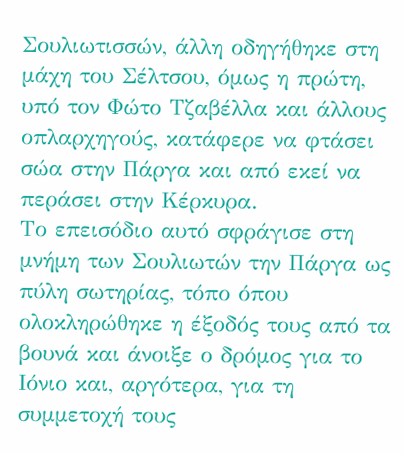Σουλιωτισσών, άλλη οδηγήθηκε στη μάχη του Σέλτσου, όμως η πρώτη, υπό τον Φώτο Τζαβέλλα και άλλους οπλαρχηγούς, κατάφερε να φτάσει σώα στην Πάργα και από εκεί να περάσει στην Κέρκυρα.
Το επεισόδιο αυτό σφράγισε στη μνήμη των Σουλιωτών την Πάργα ως πύλη σωτηρίας, τόπο όπου ολοκληρώθηκε η έξοδός τους από τα βουνά και άνοιξε ο δρόμος για το Ιόνιο και, αργότερα, για τη συμμετοχή τους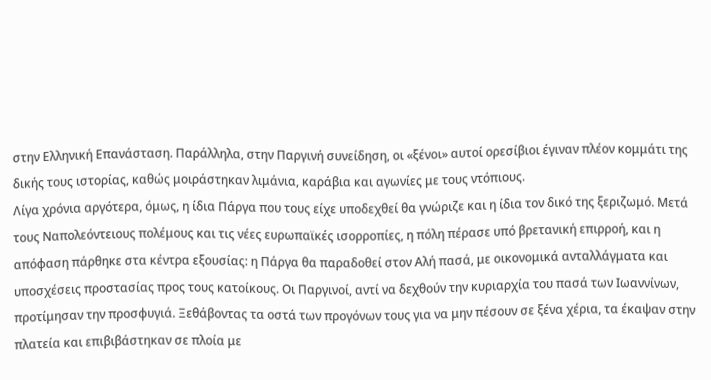στην Ελληνική Επανάσταση. Παράλληλα, στην Παργινή συνείδηση, οι «ξένοι» αυτοί ορεσίβιοι έγιναν πλέον κομμάτι της δικής τους ιστορίας, καθώς μοιράστηκαν λιμάνια, καράβια και αγωνίες με τους ντόπιους.
Λίγα χρόνια αργότερα, όμως, η ίδια Πάργα που τους είχε υποδεχθεί θα γνώριζε και η ίδια τον δικό της ξεριζωμό. Μετά τους Ναπολεόντειους πολέμους και τις νέες ευρωπαϊκές ισορροπίες, η πόλη πέρασε υπό βρετανική επιρροή, και η απόφαση πάρθηκε στα κέντρα εξουσίας: η Πάργα θα παραδοθεί στον Αλή πασά, με οικονομικά ανταλλάγματα και υποσχέσεις προστασίας προς τους κατοίκους. Οι Παργινοί, αντί να δεχθούν την κυριαρχία του πασά των Ιωαννίνων, προτίμησαν την προσφυγιά. Ξεθάβοντας τα οστά των προγόνων τους για να μην πέσουν σε ξένα χέρια, τα έκαψαν στην πλατεία και επιβιβάστηκαν σε πλοία με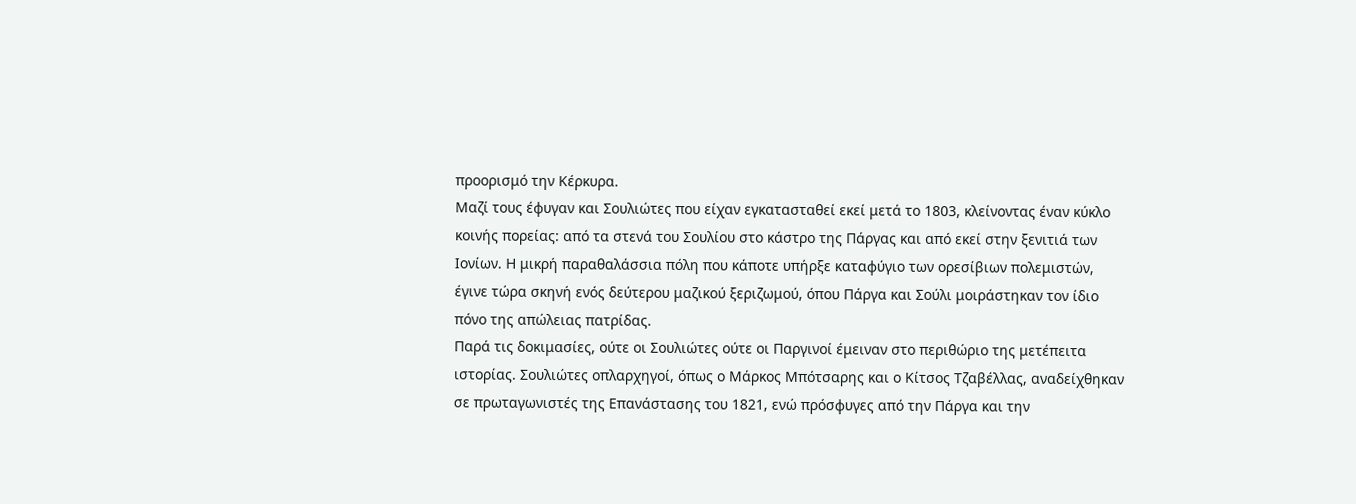προορισμό την Κέρκυρα.
Μαζί τους έφυγαν και Σουλιώτες που είχαν εγκατασταθεί εκεί μετά το 1803, κλείνοντας έναν κύκλο κοινής πορείας: από τα στενά του Σουλίου στο κάστρο της Πάργας και από εκεί στην ξενιτιά των Ιονίων. Η μικρή παραθαλάσσια πόλη που κάποτε υπήρξε καταφύγιο των ορεσίβιων πολεμιστών, έγινε τώρα σκηνή ενός δεύτερου μαζικού ξεριζωμού, όπου Πάργα και Σούλι μοιράστηκαν τον ίδιο πόνο της απώλειας πατρίδας.
Παρά τις δοκιμασίες, ούτε οι Σουλιώτες ούτε οι Παργινοί έμειναν στο περιθώριο της μετέπειτα ιστορίας. Σουλιώτες οπλαρχηγοί, όπως ο Μάρκος Μπότσαρης και ο Κίτσος Τζαβέλλας, αναδείχθηκαν σε πρωταγωνιστές της Επανάστασης του 1821, ενώ πρόσφυγες από την Πάργα και την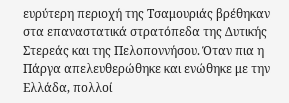ευρύτερη περιοχή της Τσαμουριάς βρέθηκαν στα επαναστατικά στρατόπεδα της Δυτικής Στερεάς και της Πελοποννήσου. Όταν πια η Πάργα απελευθερώθηκε και ενώθηκε με την Ελλάδα, πολλοί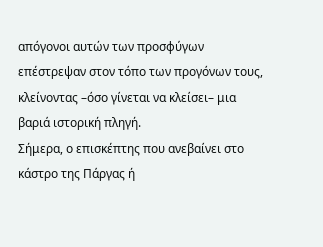απόγονοι αυτών των προσφύγων επέστρεψαν στον τόπο των προγόνων τους, κλείνοντας –όσο γίνεται να κλείσει– μια βαριά ιστορική πληγή.
Σήμερα, ο επισκέπτης που ανεβαίνει στο κάστρο της Πάργας ή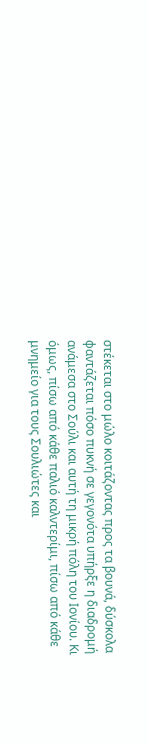στέκεται στο μώλο κοιτάζοντας προς τα βουνά, δύσκολα φαντάζεται πόσο πυκνή σε γεγονότα υπήρξε η διαδρομή ανάμεσα στο Σούλι και αυτή τη μικρή πόλη του Ιονίου. Κι όμως, πίσω από κάθε παλιό καλντερίμι, πίσω από κάθε μνημείο για τους Σουλιώτες και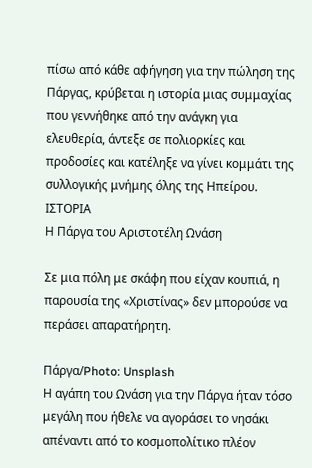πίσω από κάθε αφήγηση για την πώληση της Πάργας, κρύβεται η ιστορία μιας συμμαχίας που γεννήθηκε από την ανάγκη για ελευθερία, άντεξε σε πολιορκίες και προδοσίες και κατέληξε να γίνει κομμάτι της συλλογικής μνήμης όλης της Ηπείρου.
ΙΣΤΟΡΙΑ
Η Πάργα του Αριστοτέλη Ωνάση

Σε μια πόλη με σκάφη που είχαν κουπιά, η παρουσία της «Χριστίνας» δεν μπορούσε να περάσει απαρατήρητη.

Πάργα/Photo: Unsplash
Η αγάπη του Ωνάση για την Πάργα ήταν τόσο μεγάλη που ήθελε να αγοράσει το νησάκι απέναντι από το κοσμοπολίτικο πλέον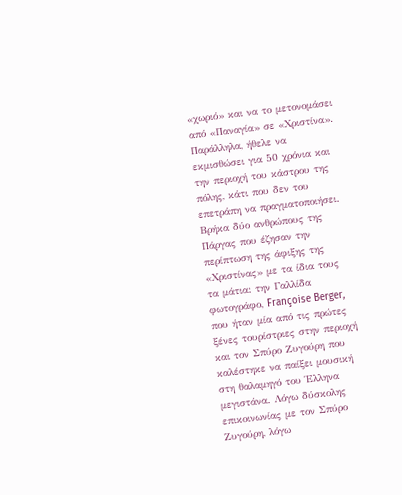«χωριό» και να το μετονομάσει από «Παναγία» σε «Χριστίνα». Παράλληλα, ήθελε να εκμισθώσει για 50 χρόνια και την περιοχή του κάστρου της πόλης, κάτι που δεν του επετράπη να πραγματοποιήσει.
Βρήκα δύο ανθρώπους της Πάργας που έζησαν την περίπτωση της άφιξης της «Χριστίνας» με τα ίδια τους τα μάτια: την Γαλλίδα φωτογράφο, Françoise Berger, που ήταν μία από τις πρώτες ξένες τουρίστριες στην περιοχή και τον Σπύρο Ζυγούρη που καλέστηκε να παίξει μουσική στη θαλαμηγό του Έλληνα μεγιστάνα. Λόγω δύσκολης επικοινωνίας με τον Σπύρο Ζυγούρη, λόγω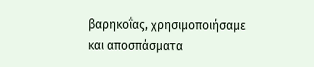βαρηκοΐας, χρησιμοποιήσαμε και αποσπάσματα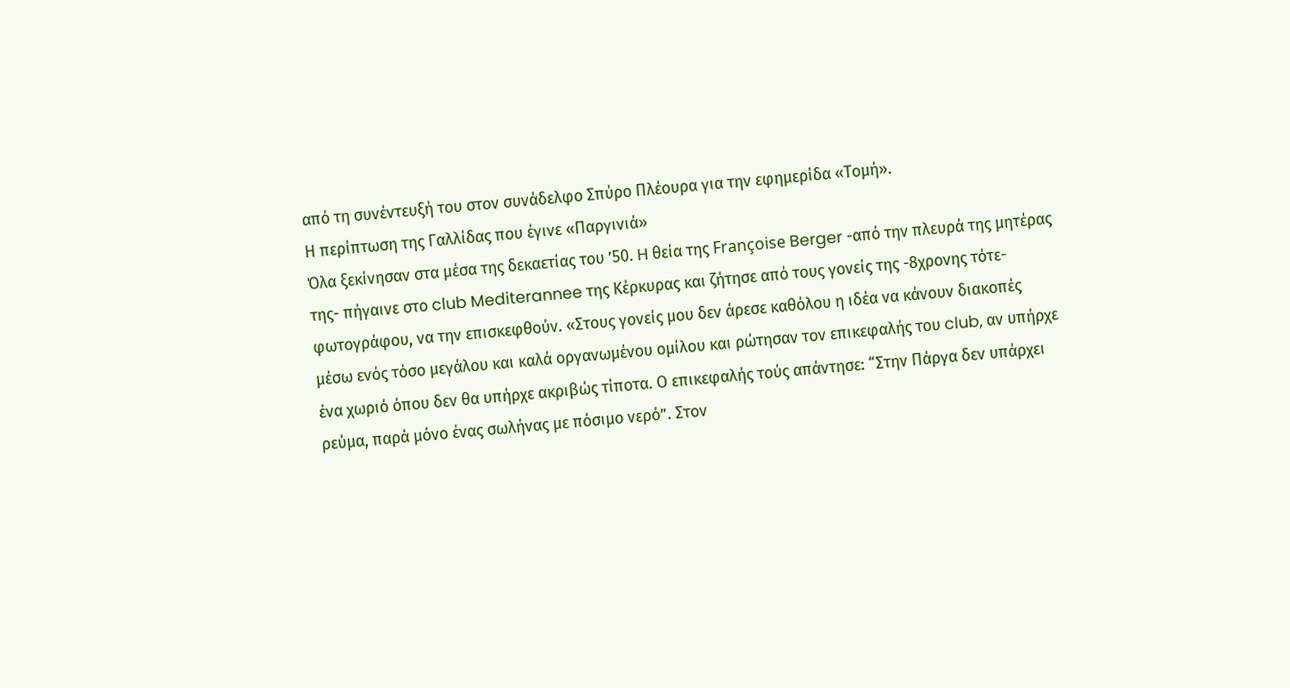από τη συνέντευξή του στον συνάδελφο Σπύρο Πλέουρα για την εφημερίδα «Τομή».
Η περίπτωση της Γαλλίδας που έγινε «Παργινιά»
Όλα ξεκίνησαν στα μέσα της δεκαετίας του ’50. H θεία της Françoise Berger -από την πλευρά της μητέρας της- πήγαινε στο club Mediterannee της Κέρκυρας και ζήτησε από τους γονείς της -8χρονης τότε- φωτογράφου, να την επισκεφθούν. «Στους γονείς μου δεν άρεσε καθόλου η ιδέα να κάνουν διακοπές μέσω ενός τόσο μεγάλου και καλά οργανωμένου ομίλου και ρώτησαν τον επικεφαλής του club, αν υπήρχε ένα χωριό όπου δεν θα υπήρχε ακριβώς τίποτα. Ο επικεφαλής τούς απάντησε: “Στην Πάργα δεν υπάρχει ρεύμα, παρά μόνο ένας σωλήνας με πόσιμο νερό”. Στον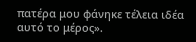πατέρα μου φάνηκε τέλεια ιδέα αυτό το μέρος».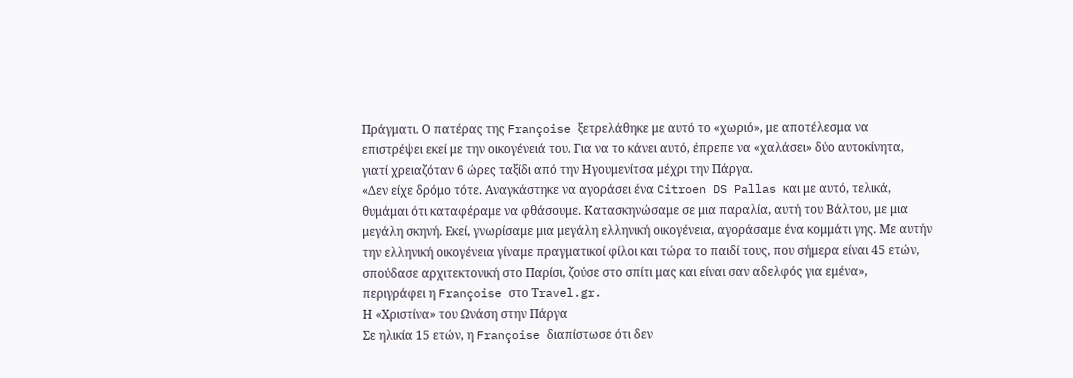Πράγματι. Ο πατέρας της Françoise ξετρελάθηκε με αυτό το «χωριό», με αποτέλεσμα να επιστρέψει εκεί με την οικογένειά του. Για να το κάνει αυτό, έπρεπε να «χαλάσει» δύο αυτοκίνητα, γιατί χρειαζόταν 6 ώρες ταξίδι από την Ηγουμενίτσα μέχρι την Πάργα.
«Δεν είχε δρόμο τότε. Αναγκάστηκε να αγοράσει ένα Citroen DS Pallas και με αυτό, τελικά, θυμάμαι ότι καταφέραμε να φθάσουμε. Κατασκηνώσαμε σε μια παραλία, αυτή του Βάλτου, με μια μεγάλη σκηνή. Εκεί, γνωρίσαμε μια μεγάλη ελληνική οικογένεια, αγοράσαμε ένα κομμάτι γης. Με αυτήν την ελληνική οικογένεια γίναμε πραγματικοί φίλοι και τώρα το παιδί τους, που σήμερα είναι 45 ετών, σπούδασε αρχιτεκτονική στο Παρίσι, ζούσε στο σπίτι μας και είναι σαν αδελφός για εμένα», περιγράφει η Françoise στο Τravel.gr.
Η «Χριστίνα» του Ωνάση στην Πάργα
Σε ηλικία 15 ετών, η Françoise διαπίστωσε ότι δεν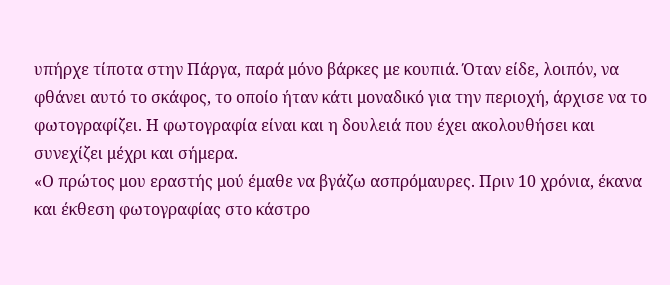υπήρχε τίποτα στην Πάργα, παρά μόνο βάρκες με κουπιά. Όταν είδε, λοιπόν, να φθάνει αυτό το σκάφος, το οποίο ήταν κάτι μοναδικό για την περιοχή, άρχισε να το φωτογραφίζει. Η φωτογραφία είναι και η δουλειά που έχει ακολουθήσει και συνεχίζει μέχρι και σήμερα.
«Ο πρώτος μου εραστής μού έμαθε να βγάζω ασπρόμαυρες. Πριν 10 χρόνια, έκανα και έκθεση φωτογραφίας στο κάστρο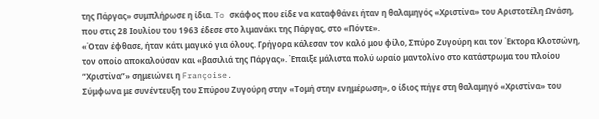της Πάργας» συμπλήρωσε η ίδια. To σκάφος που είδε να καταφθάνει ήταν η θαλαμηγός «Χριστίνα» του Αριστοτέλη Ωνάση, που στις 28 Ιουλίου του 1963 έδεσε στο λιμανάκι της Πάργας, στο «Πόντε».
«Όταν έφθασε, ήταν κάτι μαγικό για όλους. Γρήγορα κάλεσαν τον καλό μου φίλο, Σπύρο Ζυγούρη και τον Έκτορα Κλοτσώνη, τον οποίο αποκαλούσαν και «βασιλιά της Πάργας». Έπαιξε μάλιστα πολύ ωραίο μαντολίνο στο κατάστρωμα του πλοίου “Χριστίνα”» σημειώνει η Françoise.
Σύμφωνα με συνέντευξη του Σπύρου Ζυγούρη στην «Τομή στην ενημέρωση», ο ίδιος πήγε στη θαλαμηγό «Χριστίνα» του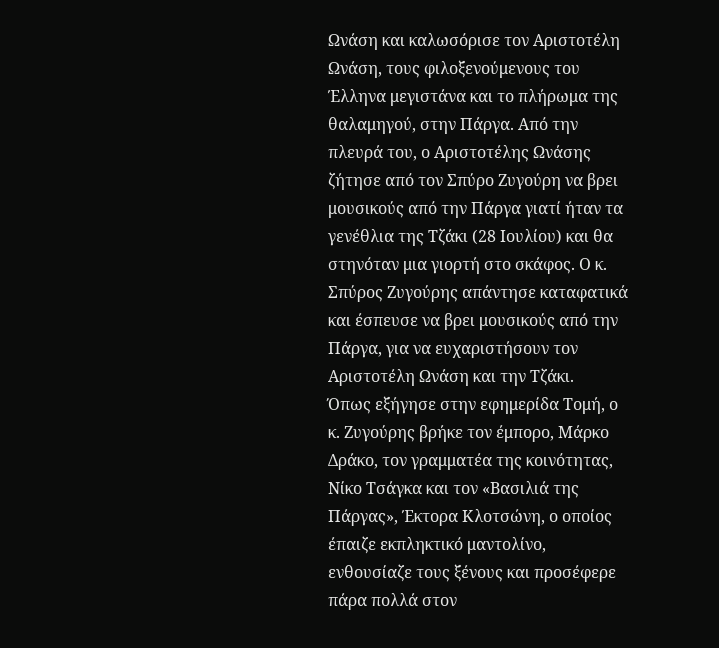Ωνάση και καλωσόρισε τον Αριστοτέλη Ωνάση, τους φιλοξενούμενους του Έλληνα μεγιστάνα και το πλήρωμα της θαλαμηγού, στην Πάργα. Από την πλευρά του, ο Αριστοτέλης Ωνάσης ζήτησε από τον Σπύρο Ζυγούρη να βρει μουσικούς από την Πάργα γιατί ήταν τα γενέθλια της Τζάκι (28 Ιουλίου) και θα στηνόταν μια γιορτή στο σκάφος. Ο κ. Σπύρος Ζυγούρης απάντησε καταφατικά και έσπευσε να βρει μουσικούς από την Πάργα, για να ευχαριστήσουν τον Αριστοτέλη Ωνάση και την Τζάκι.
Όπως εξήγησε στην εφημερίδα Τομή, ο κ. Ζυγούρης βρήκε τον έμπορο, Μάρκο Δράκο, τον γραμματέα της κοινότητας, Νίκο Τσάγκα και τον «Βασιλιά της Πάργας», Έκτορα Κλοτσώνη, ο οποίος έπαιζε εκπληκτικό μαντολίνο, ενθουσίαζε τους ξένους και προσέφερε πάρα πολλά στον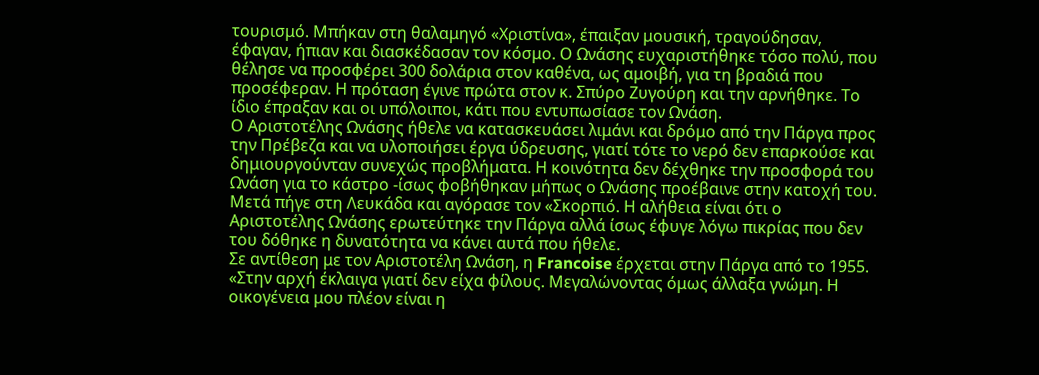τουρισμό. Μπήκαν στη θαλαμηγό «Χριστίνα», έπαιξαν μουσική, τραγούδησαν, έφαγαν, ήπιαν και διασκέδασαν τον κόσμο. Ο Ωνάσης ευχαριστήθηκε τόσο πολύ, που θέλησε να προσφέρει 300 δολάρια στον καθένα, ως αμοιβή, για τη βραδιά που προσέφεραν. Η πρόταση έγινε πρώτα στον κ. Σπύρο Ζυγούρη και την αρνήθηκε. Το ίδιο έπραξαν και οι υπόλοιποι, κάτι που εντυπωσίασε τον Ωνάση.
Ο Αριστοτέλης Ωνάσης ήθελε να κατασκευάσει λιμάνι και δρόμο από την Πάργα προς την Πρέβεζα και να υλοποιήσει έργα ύδρευσης, γιατί τότε το νερό δεν επαρκούσε και δημιουργούνταν συνεχώς προβλήματα. Η κοινότητα δεν δέχθηκε την προσφορά του Ωνάση για το κάστρο -ίσως φοβήθηκαν μήπως ο Ωνάσης προέβαινε στην κατοχή του. Μετά πήγε στη Λευκάδα και αγόρασε τον «Σκορπιό. Η αλήθεια είναι ότι ο Αριστοτέλης Ωνάσης ερωτεύτηκε την Πάργα αλλά ίσως έφυγε λόγω πικρίας που δεν του δόθηκε η δυνατότητα να κάνει αυτά που ήθελε.
Σε αντίθεση με τον Αριστοτέλη Ωνάση, η Francoise έρχεται στην Πάργα από το 1955. «Στην αρχή έκλαιγα γιατί δεν είχα φίλους. Μεγαλώνοντας όμως άλλαξα γνώμη. Η οικογένεια μου πλέον είναι η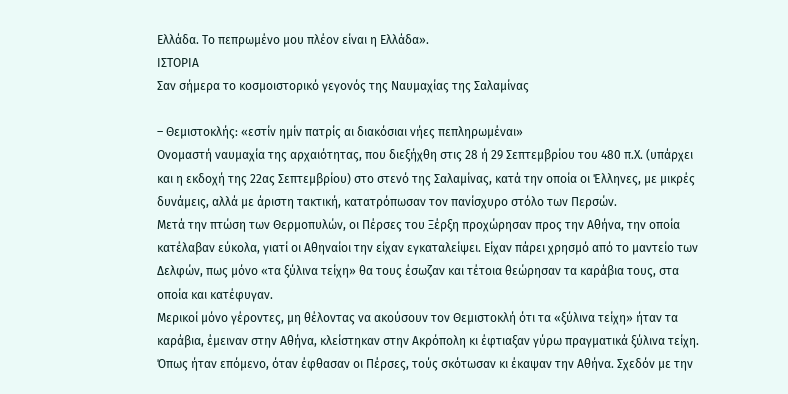Ελλάδα. Το πεπρωμένο μου πλέον είναι η Ελλάδα».
ΙΣΤΟΡΙΑ
Σαν σήμερα το κοσμοιστορικό γεγονός της Ναυμαχίας της Σαλαμίνας

– Θεμιστοκλής: «εστίν ημίν πατρίς αι διακόσιαι νήες πεπληρωμέναι»
Ονομαστή ναυμαχία της αρχαιότητας, που διεξήχθη στις 28 ή 29 Σεπτεμβρίου του 480 π.Χ. (υπάρχει και η εκδοχή της 22ας Σεπτεμβρίου) στο στενό της Σαλαμίνας, κατά την οποία οι Έλληνες, με μικρές δυνάμεις, αλλά με άριστη τακτική, κατατρόπωσαν τον πανίσχυρο στόλο των Περσών.
Μετά την πτώση των Θερμοπυλών, οι Πέρσες του Ξέρξη προχώρησαν προς την Αθήνα, την οποία κατέλαβαν εύκολα, γιατί οι Αθηναίοι την είχαν εγκαταλείψει. Είχαν πάρει χρησμό από το μαντείο των Δελφών, πως μόνο «τα ξύλινα τείχη» θα τους έσωζαν και τέτοια θεώρησαν τα καράβια τους, στα οποία και κατέφυγαν.
Μερικοί μόνο γέροντες, μη θέλοντας να ακούσουν τον Θεμιστοκλή ότι τα «ξύλινα τείχη» ήταν τα καράβια, έμειναν στην Αθήνα, κλείστηκαν στην Ακρόπολη κι έφτιαξαν γύρω πραγματικά ξύλινα τείχη. Όπως ήταν επόμενο, όταν έφθασαν οι Πέρσες, τούς σκότωσαν κι έκαψαν την Αθήνα. Σχεδόν με την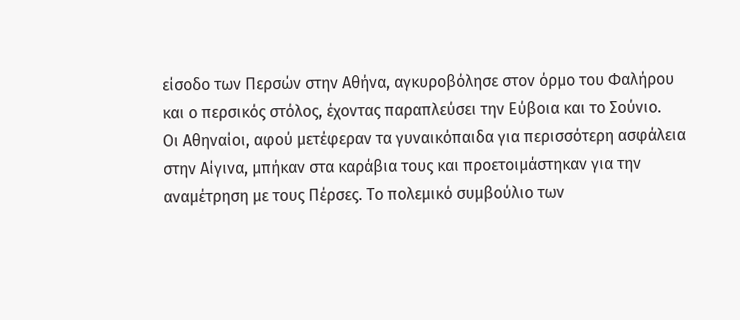είσοδο των Περσών στην Αθήνα, αγκυροβόλησε στον όρμο του Φαλήρου και ο περσικός στόλος, έχοντας παραπλεύσει την Εύβοια και το Σούνιο.
Οι Αθηναίοι, αφού μετέφεραν τα γυναικόπαιδα για περισσότερη ασφάλεια στην Αίγινα, μπήκαν στα καράβια τους και προετοιμάστηκαν για την αναμέτρηση με τους Πέρσες. Το πολεμικό συμβούλιο των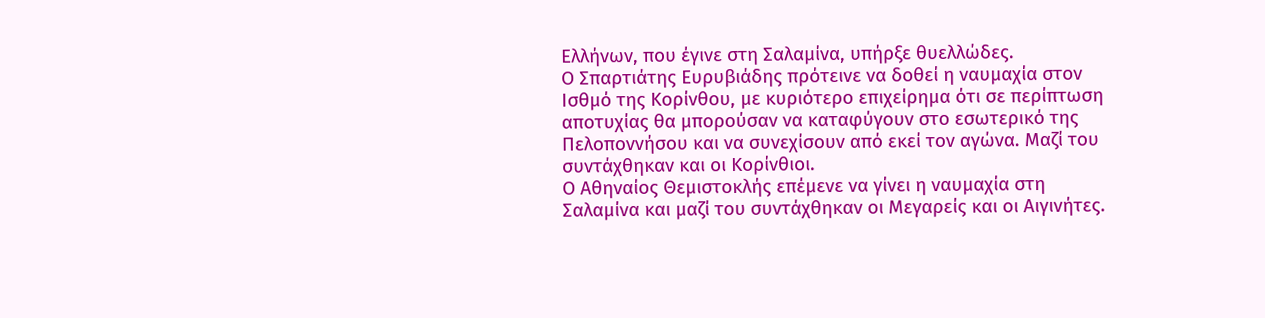Ελλήνων, που έγινε στη Σαλαμίνα, υπήρξε θυελλώδες.
Ο Σπαρτιάτης Ευρυβιάδης πρότεινε να δοθεί η ναυμαχία στον Ισθμό της Κορίνθου, με κυριότερο επιχείρημα ότι σε περίπτωση αποτυχίας θα μπορούσαν να καταφύγουν στο εσωτερικό της Πελοποννήσου και να συνεχίσουν από εκεί τον αγώνα. Μαζί του συντάχθηκαν και οι Κορίνθιοι.
Ο Αθηναίος Θεμιστοκλής επέμενε να γίνει η ναυμαχία στη Σαλαμίνα και μαζί του συντάχθηκαν οι Μεγαρείς και οι Αιγινήτες.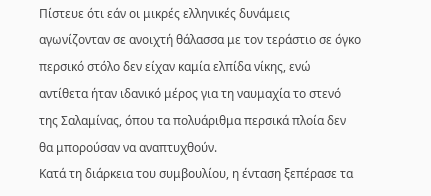Πίστευε ότι εάν οι μικρές ελληνικές δυνάμεις αγωνίζονταν σε ανοιχτή θάλασσα με τον τεράστιο σε όγκο περσικό στόλο δεν είχαν καμία ελπίδα νίκης, ενώ αντίθετα ήταν ιδανικό μέρος για τη ναυμαχία το στενό της Σαλαμίνας, όπου τα πολυάριθμα περσικά πλοία δεν θα μπορούσαν να αναπτυχθούν.
Κατά τη διάρκεια του συμβουλίου, η ένταση ξεπέρασε τα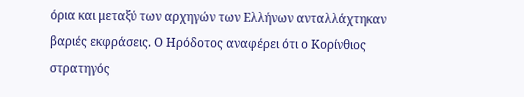όρια και μεταξύ των αρχηγών των Ελλήνων ανταλλάχτηκαν βαριές εκφράσεις. Ο Ηρόδοτος αναφέρει ότι ο Κορίνθιος στρατηγός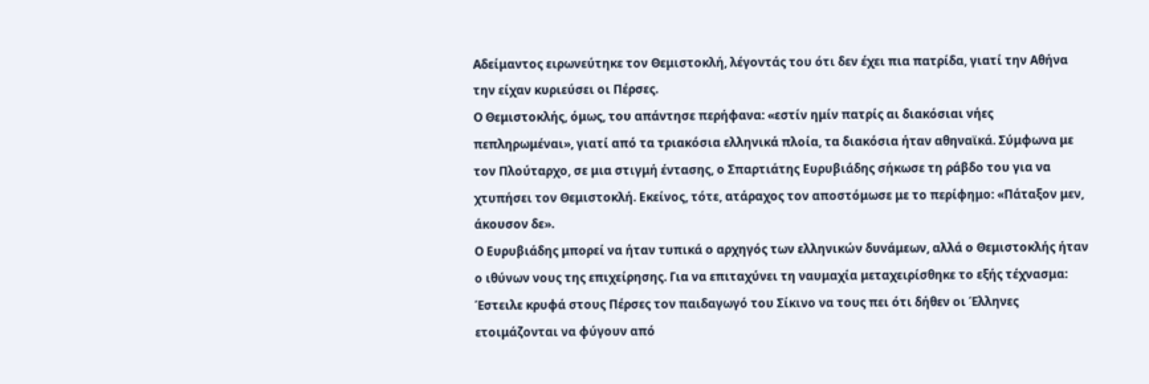Αδείμαντος ειρωνεύτηκε τον Θεμιστοκλή, λέγοντάς του ότι δεν έχει πια πατρίδα, γιατί την Αθήνα την είχαν κυριεύσει οι Πέρσες.
Ο Θεμιστοκλής, όμως, του απάντησε περήφανα: «εστίν ημίν πατρίς αι διακόσιαι νήες πεπληρωμέναι», γιατί από τα τριακόσια ελληνικά πλοία, τα διακόσια ήταν αθηναϊκά. Σύμφωνα με τον Πλούταρχο, σε μια στιγμή έντασης, ο Σπαρτιάτης Ευρυβιάδης σήκωσε τη ράβδο του για να χτυπήσει τον Θεμιστοκλή. Εκείνος, τότε, ατάραχος τον αποστόμωσε με το περίφημο: «Πάταξον μεν, άκουσον δε».
Ο Ευρυβιάδης μπορεί να ήταν τυπικά ο αρχηγός των ελληνικών δυνάμεων, αλλά ο Θεμιστοκλής ήταν ο ιθύνων νους της επιχείρησης. Για να επιταχύνει τη ναυμαχία μεταχειρίσθηκε το εξής τέχνασμα: Έστειλε κρυφά στους Πέρσες τον παιδαγωγό του Σίκινο να τους πει ότι δήθεν οι Έλληνες ετοιμάζονται να φύγουν από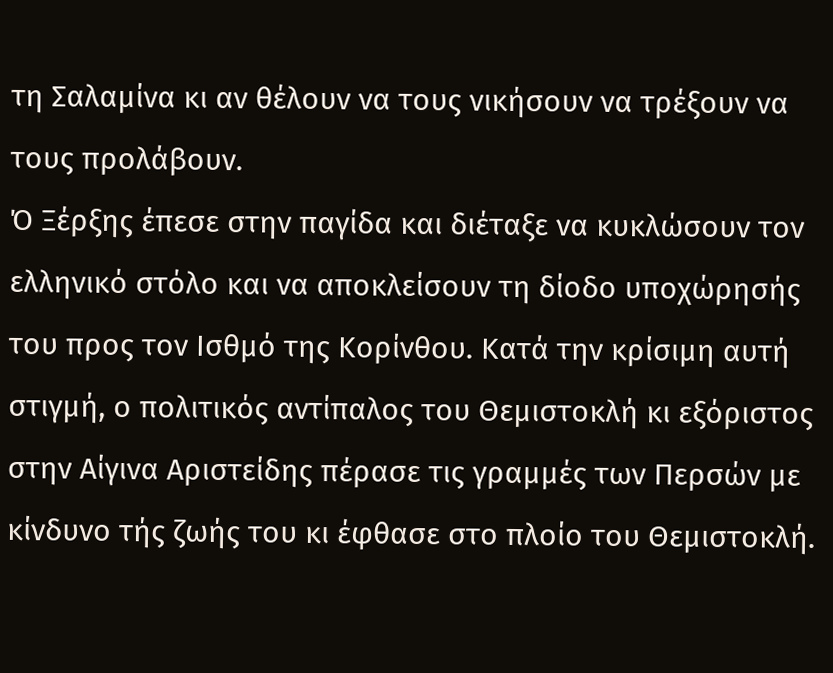τη Σαλαμίνα κι αν θέλουν να τους νικήσουν να τρέξουν να τους προλάβουν.
Ό Ξέρξης έπεσε στην παγίδα και διέταξε να κυκλώσουν τον ελληνικό στόλο και να αποκλείσουν τη δίοδο υποχώρησής του προς τον Ισθμό της Κορίνθου. Κατά την κρίσιμη αυτή στιγμή, ο πολιτικός αντίπαλος του Θεμιστοκλή κι εξόριστος στην Αίγινα Αριστείδης πέρασε τις γραμμές των Περσών με κίνδυνο τής ζωής του κι έφθασε στο πλοίο του Θεμιστοκλή.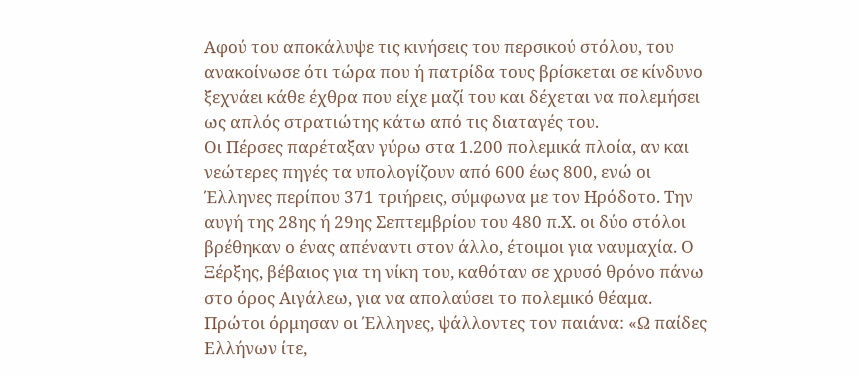Αφού του αποκάλυψε τις κινήσεις του περσικού στόλου, του ανακοίνωσε ότι τώρα που ή πατρίδα τους βρίσκεται σε κίνδυνο ξεχνάει κάθε έχθρα που είχε μαζί του και δέχεται να πολεμήσει ως απλός στρατιώτης κάτω από τις διαταγές του.
Οι Πέρσες παρέταξαν γύρω στα 1.200 πολεμικά πλοία, αν και νεώτερες πηγές τα υπολογίζουν από 600 έως 800, ενώ οι Έλληνες περίπου 371 τριήρεις, σύμφωνα με τον Ηρόδοτο. Την αυγή της 28ης ή 29ης Σεπτεμβρίου του 480 π.Χ. οι δύο στόλοι βρέθηκαν ο ένας απέναντι στον άλλο, έτοιμοι για ναυμαχία. Ο Ξέρξης, βέβαιος για τη νίκη του, καθόταν σε χρυσό θρόνο πάνω στο όρος Αιγάλεω, για να απολαύσει το πολεμικό θέαμα.
Πρώτοι όρμησαν οι Έλληνες, ψάλλοντες τον παιάνα: «Ω παίδες Ελλήνων ίτε,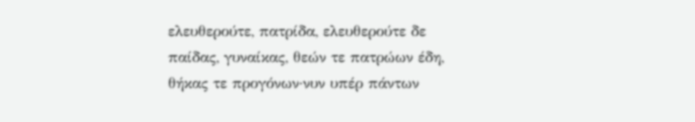ελευθερούτε, πατρίδα, ελευθερούτε δε παίδας, γυναίκας, θεών τε πατρώων έδη, θήκας τε προγόνων·νυν υπέρ πάντων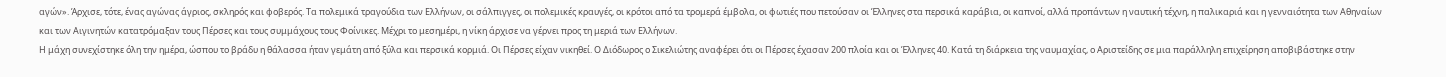αγών». Άρχισε, τότε, ένας αγώνας άγριος, σκληρός και φοβερός. Τα πολεμικά τραγούδια των Ελλήνων, οι σάλπιγγες, οι πολεμικές κραυγές, οι κρότοι από τα τρομερά έμβολα, οι φωτιές που πετούσαν οι Έλληνες στα περσικά καράβια, οι καπνοί, αλλά προπάντων η ναυτική τέχνη, η παλικαριά και η γενναιότητα των Αθηναίων και των Αιγινητών κατατρόμαξαν τους Πέρσες και τους συμμάχους τους Φοίνικες. Μέχρι το μεσημέρι, η νίκη άρχισε να γέρνει προς τη μεριά των Ελλήνων.
Η μάχη συνεχίστηκε όλη την ημέρα, ώσπου το βράδυ η θάλασσα ήταν γεμάτη από ξύλα και περσικά κορμιά. Οι Πέρσες είχαν νικηθεί. Ο Διόδωρος ο Σικελιώτης αναφέρει ότι οι Πέρσες έχασαν 200 πλοία και οι Έλληνες 40. Κατά τη διάρκεια της ναυμαχίας, ο Αριστείδης σε μια παράλληλη επιχείρηση αποβιβάστηκε στην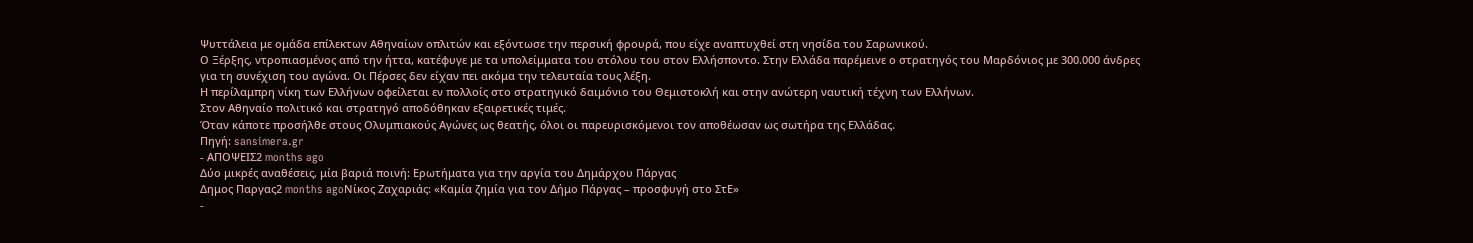Ψυττάλεια με ομάδα επίλεκτων Αθηναίων οπλιτών και εξόντωσε την περσική φρουρά, που είχε αναπτυχθεί στη νησίδα του Σαρωνικού.
Ο Ξέρξης, ντροπιασμένος από την ήττα, κατέφυγε με τα υπολείμματα του στόλου του στον Ελλήσποντο. Στην Ελλάδα παρέμεινε ο στρατηγός του Μαρδόνιος με 300.000 άνδρες για τη συνέχιση του αγώνα. Οι Πέρσες δεν είχαν πει ακόμα την τελευταία τους λέξη.
Η περίλαμπρη νίκη των Ελλήνων οφείλεται εν πολλοίς στο στρατηγικό δαιμόνιο του Θεμιστοκλή και στην ανώτερη ναυτική τέχνη των Ελλήνων.
Στον Αθηναίο πολιτικό και στρατηγό αποδόθηκαν εξαιρετικές τιμές.
Όταν κάποτε προσήλθε στους Ολυμπιακούς Αγώνες ως θεατής, όλοι οι παρευρισκόμενοι τον αποθέωσαν ως σωτήρα της Ελλάδας.
Πηγή: sansimera.gr
- ΑΠΟΨΕΙΣ2 months ago
Δύο μικρές αναθέσεις, μία βαριά ποινή: Ερωτήματα για την αργία του Δημάρχου Πάργας
Δημος Παργας2 months agoΝίκος Ζαχαριάς: «Καμία ζημία για τον Δήμο Πάργας – προσφυγή στο ΣτΕ»
-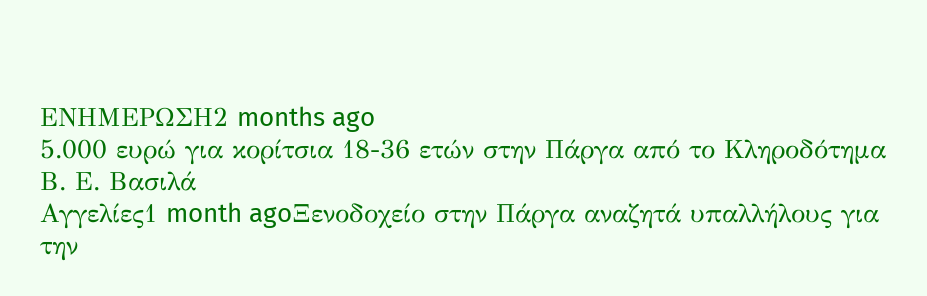ΕΝΗΜΕΡΩΣΗ2 months ago
5.000 ευρώ για κορίτσια 18-36 ετών στην Πάργα από το Κληροδότημα Β. Ε. Βασιλά
Αγγελίες1 month agoΞενοδοχείο στην Πάργα αναζητά υπαλλήλους για την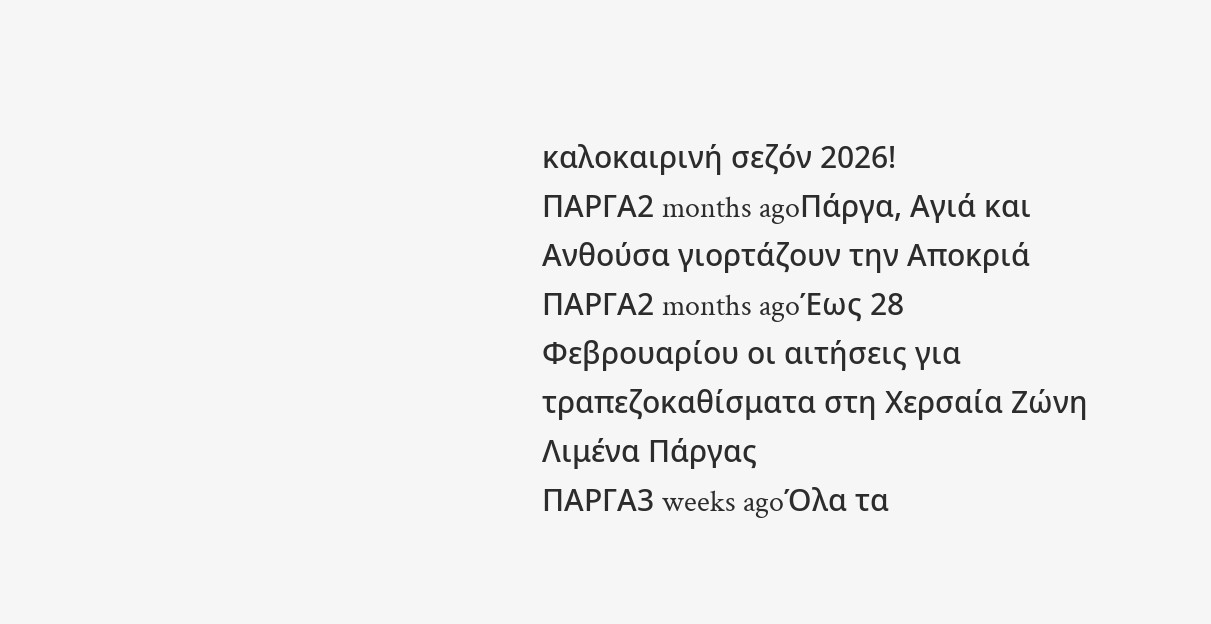καλοκαιρινή σεζόν 2026!
ΠΑΡΓΑ2 months agoΠάργα, Αγιά και Ανθούσα γιορτάζουν την Αποκριά
ΠΑΡΓΑ2 months agoΈως 28 Φεβρουαρίου οι αιτήσεις για τραπεζοκαθίσματα στη Χερσαία Ζώνη Λιμένα Πάργας
ΠΑΡΓΑ3 weeks agoΌλα τα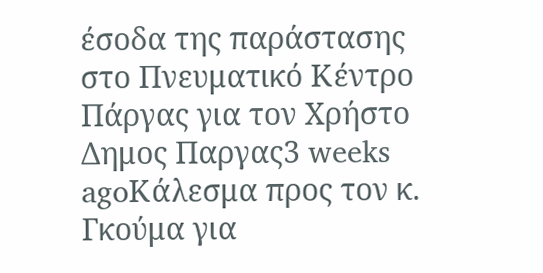έσοδα της παράστασης στο Πνευματικό Κέντρο Πάργας για τον Χρήστο
Δημος Παργας3 weeks agoΚάλεσμα προς τον κ. Γκούμα για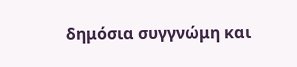δημόσια συγγνώμη και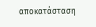αποκατάσταση